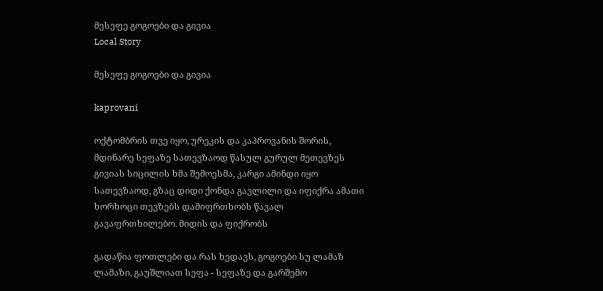მესეფე გოგოები და გივია
Local Story

მესეფე გოგოები და გივია

kaprovani

ოქტომბრის თვე იყო, ურეკის და კაპროვანის შორის, მდინარე სეფაზე სათევზაოდ წასულ გურულ მეთევზეს გივიას სიცილის ხმა შემოესმა, კარგი ამინდი იყო სათევზაოდ, გზაც დიდი ქონდა გავლილი და იფიქრა ამათი ხორხოცი თევზებს დამიფრთხობს წავალ გავაფრთხილებო. მიდის და ფიქრობს

გადაწია ფოთლები და რას ხედავს, გოგოები სუ ლამაზ ლამაზი, გაუშლიათ სეფა - სეფაზე და გარშემო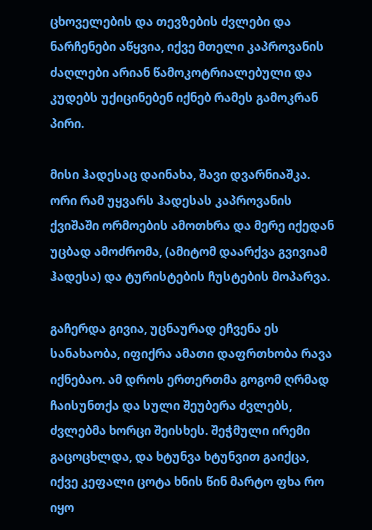ცხოველების და თევზების ძვლები და ნარჩენები აწყვია, იქვე მთელი კაპროვანის ძაღლები არიან წამოკოტრიალებული და კუდებს უქიცინებენ იქნებ რამეს გამოკრან პირი.

მისი ჰადესაც დაინახა, შავი დვარნიაშკა. ორი რამ უყვარს ჰადესას კაპროვანის ქვიშაში ორმოების ამოთხრა და მერე იქედან უცბად ამოძრომა, (ამიტომ დაარქვა გვივიამ ჰადესა) და ტურისტების ჩუსტების მოპარვა.

გაჩერდა გივია, უცნაურად ეჩვენა ეს სანახაობა, იფიქრა ამათი დაფრთხობა რავა იქნებაო. ამ დროს ერთერთმა გოგომ ღრმად ჩაისუნთქა და სული შეუბერა ძვლებს, ძვლებმა ხორცი შეისხეს. შეჭმული ირემი გაცოცხლდა, და ხტუნვა ხტუნვით გაიქცა, იქვე კეფალი ცოტა ხნის წინ მარტო ფხა რო იყო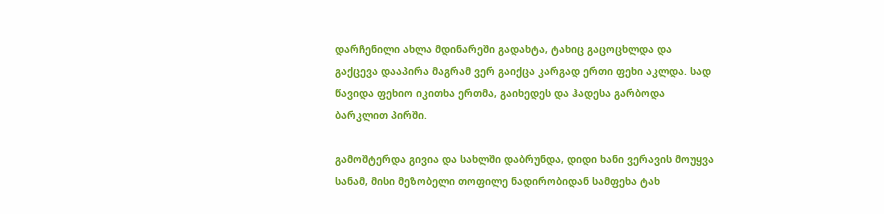დარჩენილი ახლა მდინარეში გადახტა, ტახიც გაცოცხლდა და გაქცევა დააპირა მაგრამ ვერ გაიქცა კარგად ერთი ფეხი აკლდა. სად წავიდა ფეხიო იკითხა ერთმა, გაიხედეს და ჰადესა გარბოდა ბარკლით პირში.

გამოშტერდა გივია და სახლში დაბრუნდა, დიდი ხანი ვერავის მოუყვა სანამ, მისი მეზობელი თოფილე ნადირობიდან სამფეხა ტახ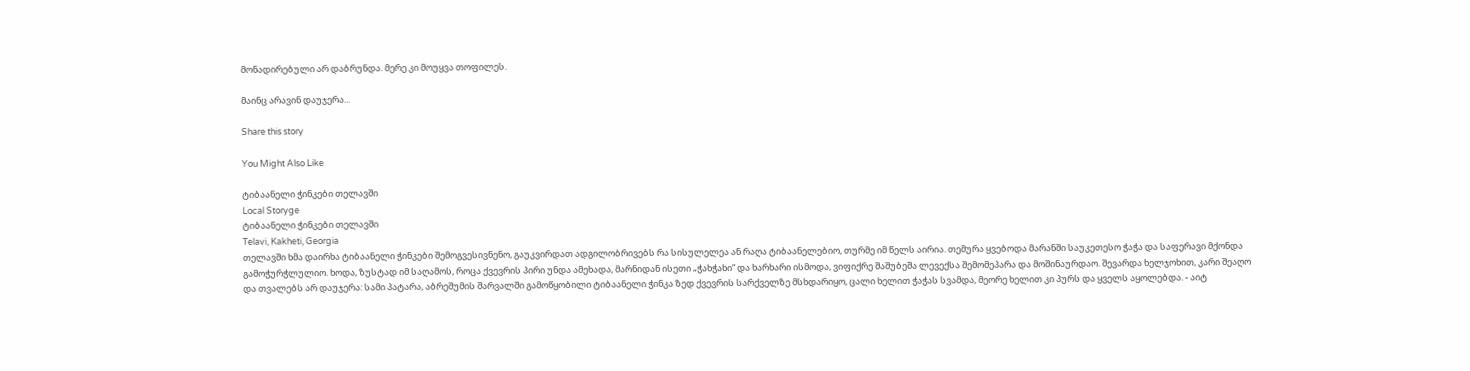მონადირებული არ დაბრუნდა. მერე კი მოუყვა თოფილეს.

მაინც არავინ დაუჯერა...

Share this story

You Might Also Like

ტიბაანელი ჭინკები თელავში
Local Storyge
ტიბაანელი ჭინკები თელავში
Telavi, Kakheti, Georgia
თელავში ხმა დაირხა ტიბაანელი ჭინკები შემოგვესივნენო, გაუკვირდათ ადგილობრივებს რა სისულელეა ან რაღა ტიბაანელებიო, თურმე იმ წელს აირია. თემურა ყვებოდა მარანში საუკეთესო ჭაჭა და საფერავი მქონდა გამოჭურჭლულიო. ხოდა, ზუსტად იმ საღამოს, როცა ქვევრის პირი უნდა ამეხადა, მარნიდან ისეთი „ჭახჭახი“ და ხარხარი ისმოდა, ვიფიქრე შაშუბეშა ლევექსა შემომეპარა და მოშინაურდაო. შევარდა ხელჯოხით, კარი შეაღო და თვალებს არ დაუჯერა: სამი პატარა, აბრეშუმის შარვალში გამოწყობილი ტიბაანელი ჭინკა ზედ ქვევრის სარქველზე მსხდარიყო, ცალი ხელით ჭაჭას სვამდა, მეორე ხელით კი პურს და ყველს აყოლებდა. - აიტ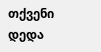თქვენი დედა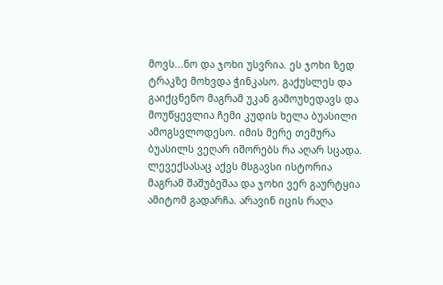მოვს...ნო და ჯოხი უსვრია. ეს ჯოხი ზედ ტრაკზე მოხვდა ჭინკასო. გაქუსლეს და გაიქცნენო მაგრამ უკან გამოუხედავს და მოუწყევლია ჩემი კუდის ხელა ბუასილი ამოგსვლოდესო. იმის მერე თემურა ბუასილს ვეღარ იშორებს რა აღარ სცადა. ლევექსასაც აქვს მსგავსი ისტორია მაგრამ შაშუბეშაა და ჯოხი ვერ გაურტყია ამიტომ გადარჩა. არავინ იცის რაღა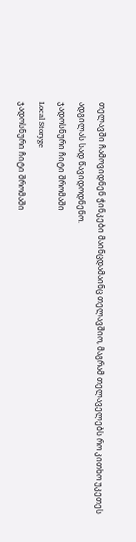თელავში ჩამოვიდნენ ჭინკები მაინცდამაინც თელავშიო, მაგრამ თელაველებს რო კითხო უკეთეს ადგილას სად წავიდოდნენო.
ჯადოსნური ჩიტი შრომაში
Local Storyge
ჯადოსნური ჩიტი შრომაში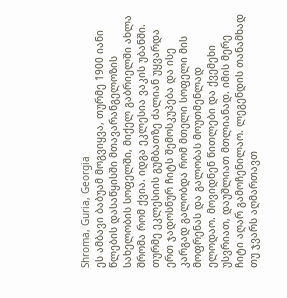Shroma, Guria, Georgia
ეს ამბავი ბაბუამ მოგვიყვა, თურმე 1900 იანი წლების დასაწყისში მთავარანგელოზის სახელობის სოფელში, მიქელ გაბრიელში ახლა შრომა რომ ქვია. იდგა ეკლესია ვაკის უბანში. თურმე ეკლესიის გუმბათზე ძალიან უყვარდა ერთ ჯადოსნურ ჩიტს შემოსკუპება და ისე კარგად გალობდა რომ მთელი სოფელი მის მოფრენას და გალობას მოუთმენლად ელოდაო. მოვიდნენ წითლები და ქვემეხი უსვრიათ, დაუშლიათ მთლიანად. იმის მერე ჩიტი აღარ გამოჩენილაო. ლეგენდის თანამხად თუ ჯვარს აღმართავთ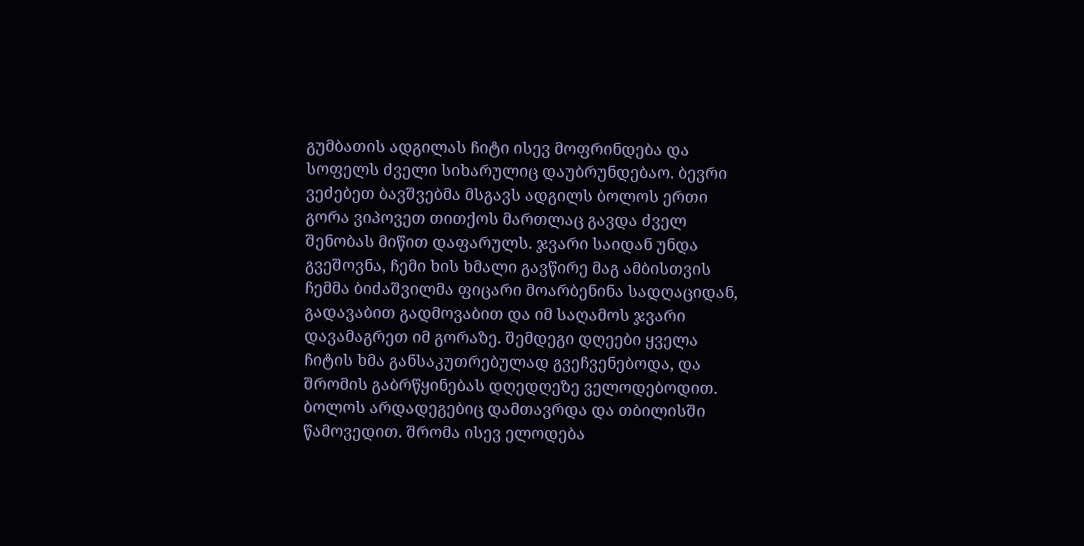გუმბათის ადგილას ჩიტი ისევ მოფრინდება და სოფელს ძველი სიხარულიც დაუბრუნდებაო. ბევრი ვეძებეთ ბავშვებმა მსგავს ადგილს ბოლოს ერთი გორა ვიპოვეთ თითქოს მართლაც გავდა ძველ შენობას მიწით დაფარულს. ჯვარი საიდან უნდა გვეშოვნა, ჩემი ხის ხმალი გავწირე მაგ ამბისთვის ჩემმა ბიძაშვილმა ფიცარი მოარბენინა სადღაციდან, გადავაბით გადმოვაბით და იმ საღამოს ჯვარი დავამაგრეთ იმ გორაზე. შემდეგი დღეები ყველა ჩიტის ხმა განსაკუთრებულად გვეჩვენებოდა, და შრომის გაბრწყინებას დღედღეზე ველოდებოდით. ბოლოს არდადეგებიც დამთავრდა და თბილისში წამოვედით. შრომა ისევ ელოდება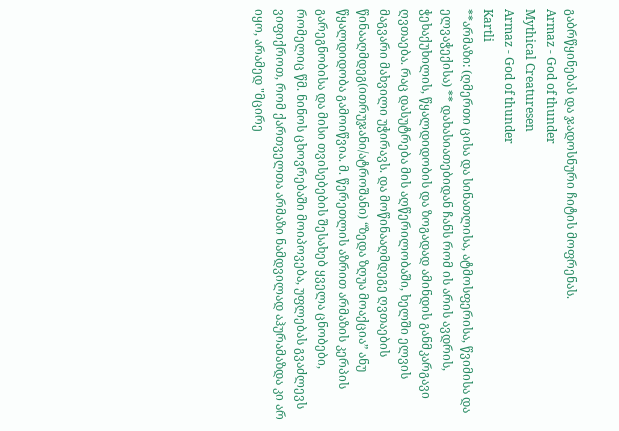გაბრწყინებას და ჯადოსნური ჩიტის მოფრენას.
Armaz - God of thunder
Mythical Creaturesen
Armaz - God of thunder
Kartli
**არმაზი: (ღმერთი ცისა და სინათლისა, ატმოსფერისა, წვიმისა და ელვაჭექისა) ** დახასიათებიდან ჩანს რომ ის არის ავდრის, ჭეხაქუხილის, წყალდიდობის და ზოგადად ამინდის განმკარგავი ღვთაება. რაც დასუტრება მის აღწერილობაში, ხელში ელვის მაგვარი მახვილი უჭირავს. და მოწინააღმდეგე ღვთაების წინააღმდეგ(ითრუჯანი/ატროშანი) “ზედა ზღუა მოაქცია” ანუ წყალდიდობა გამოიწვია. მ. წერეთლის აზრით არმაზის კერპის გარეგნობისა და მისი თვისებების შესახებ ყველა ცნობები, რომელიც წმ. ნინოს ცხოვრებაში მოიპოვება, უფლებას გვაძლევს ვიფიქროთ, რომ ქართველთა არმაზი ნამდვილად აჰურამაზდა კი არ იყო, არამედ "მცირე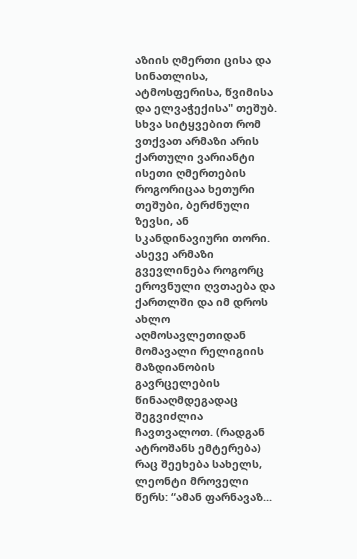აზიის ღმერთი ცისა და სინათლისა, ატმოსფერისა, წვიმისა და ელვაჭექისა" თეშუბ. სხვა სიტყვებით რომ ვთქვათ არმაზი არის ქართული ვარიანტი ისეთი ღმერთების როგორიცაა ხეთური თეშუბი, ბერძნული ზევსი, ან სკანდინავიური თორი. ასევე არმაზი გვევლინება როგორც ეროვნული ღვთაება და ქართლში და იმ დროს ახლო აღმოსავლეთიდან მომავალი რელიგიის მაზდიანობის გავრცელების წინააღმდეგადაც შეგვიძლია ჩავთვალოთ. (რადგან ატროშანს ემტერება) რაც შეეხება სახელს, ლეონტი მროველი წერს: “ამან ფარნავაზ...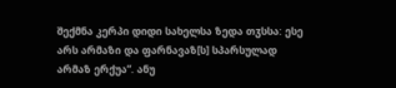შექმნა კერპი დიდი სახელსა ზედა თჳსსა: ესე არს არმაზი და ფარნავაზ[ს] სპარსულად არმაზ ერქუა”. ანუ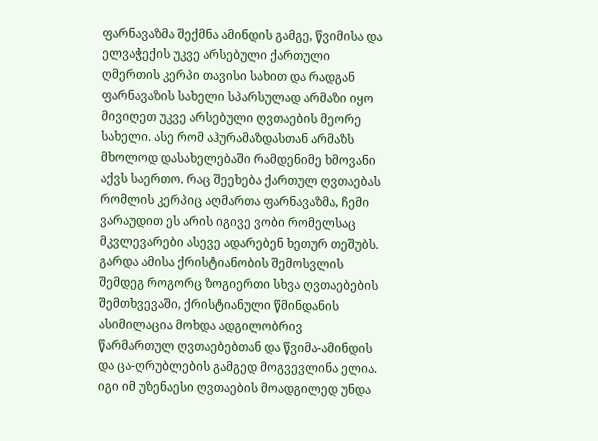ფარნავაზმა შექმნა ამინდის გამგე, წვიმისა და ელვაჭექის უკვე არსებული ქართული ღმერთის კერპი თავისი სახით და რადგან ფარნავაზის სახელი სპარსულად არმაზი იყო მივიღეთ უკვე არსებული ღვთაების მეორე სახელი. ასე რომ აჰურამაზდასთან არმაზს მხოლოდ დასახელებაში რამდენიმე ხმოვანი აქვს საერთო. რაც შეეხება ქართულ ღვთაებას რომლის კერპიც აღმართა ფარნავაზმა, ჩემი ვარაუდით ეს არის იგივე ვობი რომელსაც მკვლევარები ასევე ადარებენ ხეთურ თეშუბს. გარდა ამისა ქრისტიანობის შემოსვლის შემდეგ როგორც ზოგიერთი სხვა ღვთაებების შემთხვევაში, ქრისტიანული წმინდანის ასიმილაცია მოხდა ადგილობრივ წარმართულ ღვთაებებთან და წვიმა-ამინდის და ცა-ღრუბლების გამგედ მოგვევლინა ელია. იგი იმ უზენაესი ღვთაების მოადგილედ უნდა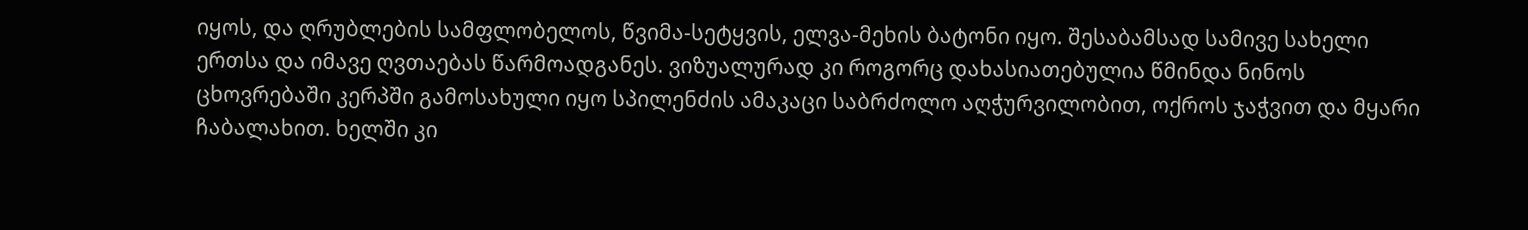იყოს, და ღრუბლების სამფლობელოს, წვიმა-სეტყვის, ელვა-მეხის ბატონი იყო. შესაბამსად სამივე სახელი ერთსა და იმავე ღვთაებას წარმოადგანეს. ვიზუალურად კი როგორც დახასიათებულია წმინდა ნინოს ცხოვრებაში კერპში გამოსახული იყო სპილენძის ამაკაცი საბრძოლო აღჭურვილობით, ოქროს ჯაჭვით და მყარი ჩაბალახით. ხელში კი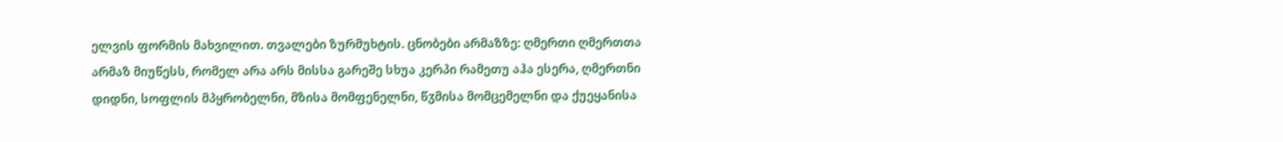ელვის ფორმის მახვილით. თვალები ზურმუხტის. ცნობები არმაზზე: ღმერთი ღმერთთა არმაზ მიუწესს, რომელ არა არს მისსა გარეშე სხუა კერპი რამეთუ აჰა ესერა, ღმერთნი დიდნი, სოფლის მპყრობელნი, მზისა მომფენელნი, წჳმისა მომცემელნი და ქუეყანისა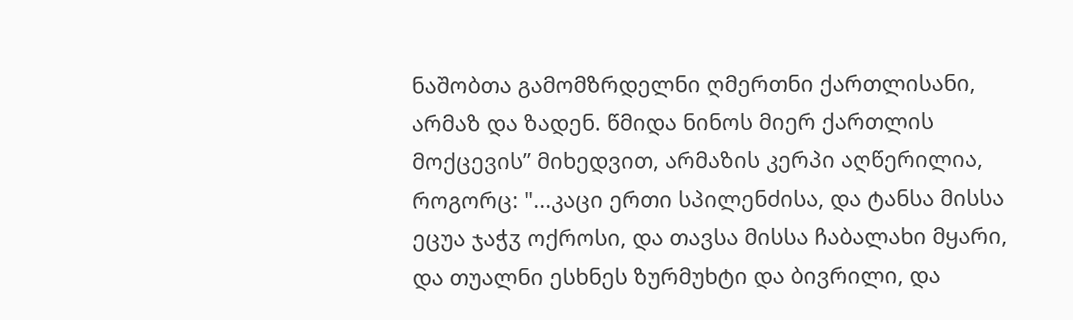ნაშობთა გამომზრდელნი ღმერთნი ქართლისანი, არმაზ და ზადენ. წმიდა ნინოს მიერ ქართლის მოქცევის” მიხედვით, არმაზის კერპი აღწერილია, როგორც: "...კაცი ერთი სპილენძისა, და ტანსა მისსა ეცუა ჯაჭჳ ოქროსი, და თავსა მისსა ჩაბალახი მყარი, და თუალნი ესხნეს ზურმუხტი და ბივრილი, და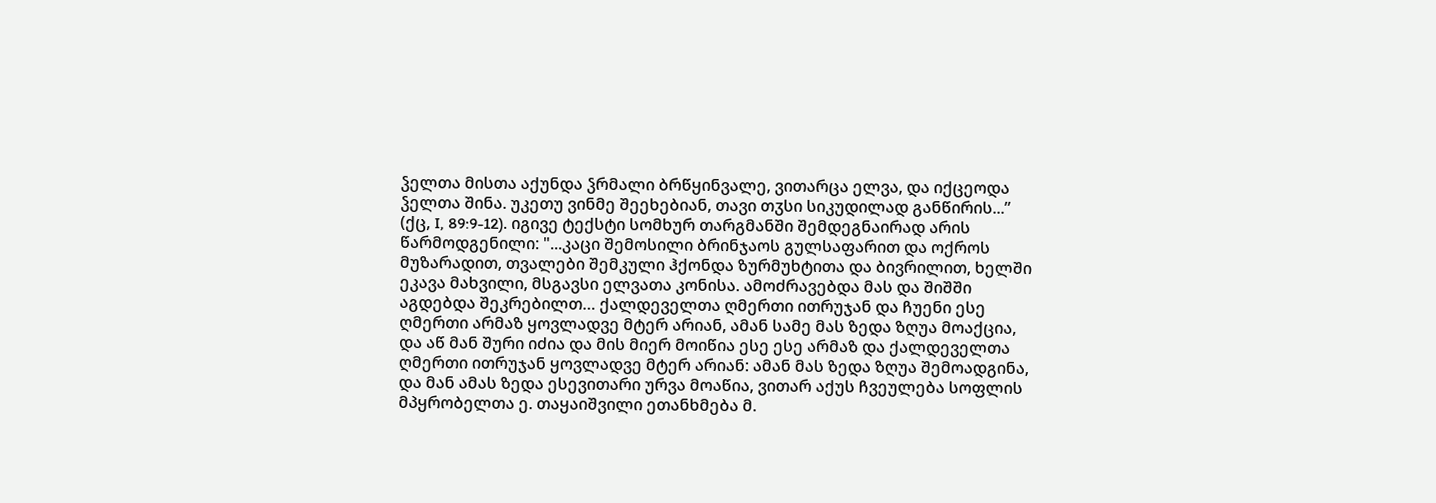ჴელთა მისთა აქუნდა ჴრმალი ბრწყინვალე, ვითარცა ელვა, და იქცეოდა ჴელთა შინა. უკეთუ ვინმე შეეხებიან, თავი თჳსი სიკუდილად განწირის...” (ქც, I, 89:9-12). იგივე ტექსტი სომხურ თარგმანში შემდეგნაირად არის წარმოდგენილი: "...კაცი შემოსილი ბრინჯაოს გულსაფარით და ოქროს მუზარადით, თვალები შემკული ჰქონდა ზურმუხტითა და ბივრილით, ხელში ეკავა მახვილი, მსგავსი ელვათა კონისა. ამოძრავებდა მას და შიშში აგდებდა შეკრებილთ… ქალდეველთა ღმერთი ითრუჯან და ჩუენი ესე ღმერთი არმაზ ყოვლადვე მტერ არიან, ამან სამე მას ზედა ზღუა მოაქცია, და აწ მან შური იძია და მის მიერ მოიწია ესე ესე არმაზ და ქალდეველთა ღმერთი ითრუჯან ყოვლადვე მტერ არიან: ამან მას ზედა ზღუა შემოადგინა, და მან ამას ზედა ესევითარი ურვა მოაწია, ვითარ აქუს ჩვეულება სოფლის მპყრობელთა ე. თაყაიშვილი ეთანხმება მ.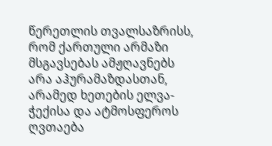წერეთლის თვალსაზრისს, რომ ქართული არმაზი მსგავსებას ამჟღავნებს არა აჰურამაზდასთან, არამედ ხეთების ელვა-ჭექისა და ატმოსფეროს ღვთაება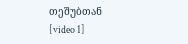თეშუბთან [video 1]